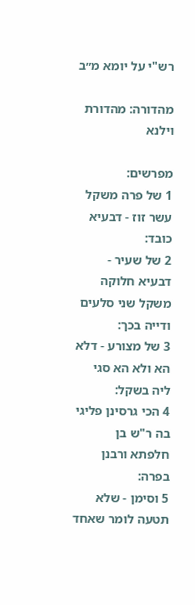רש"י על יומא מ״ב

מהדורה: מהדורת וילנא

מפרשים:
1 של פרה משקל עשר זוז - דבעיא כובד:
2 של שעיר - דבעיא חלוקה משקל שני סלעים ודייה בכך:
3 של מצורע - דלא הא ולא הא סגי ליה בשקל:
4 הכי גרסינן פליגי בה ר"ש בן חלפתא ורבנן בפרה:
5 וסימן - שלא תטעה לומר שאחד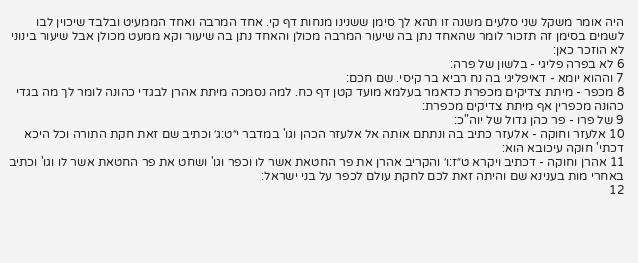היה אומר משקל שני סלעים משנה זו תהא לך סימן ששנינו מנחות דף קי. אחד המרבה ואחד הממעיט ובלבד שיכוין לבו לשמים בסימן זה תזכור לומר שהאחד נתן בה שיעור המרבה מכולן והאחד נתן בה שיעור וקא ממעט מכולן אבל שיעור בינוני לא הוזכר כאן:
6 לא בפרה פליגי - בלשון של פרה:
7 וההוא יומא - דאיפליגי בה נח רביא בר קיסי. שם חכם:
8 מכפר - מיתת צדיקים מכפרת כדאמר בעלמא מועד קטן דף כח. למה נסמכה מיתת אהרן לבגדי כהונה לומר לך מה בגדי כהונה מכפרין אף מיתת צדיקים מכפרת:
9 של פרו - פר כהן גדול של יוה"כ:
10 אלעזר וחוקה - אלעזר כתיב בה ונתתם אותה אל אלעזר הכהן וגו' במדבר י״ט:ג׳ וכתיב שם זאת חקת התורה וכל היכא דכתי' חוקה עיכובא הוא:
11 אהרן וחוקה - דכתיב ויקרא ט״ז:ו׳ והקריב אהרן את פר החטאת אשר לו וכפר וגו' ושחט את פר החטאת אשר לו וגו' וכתיב באחרי מות בענינא שם והיתה זאת לכם לחקת עולם לכפר על בני ישראל:
12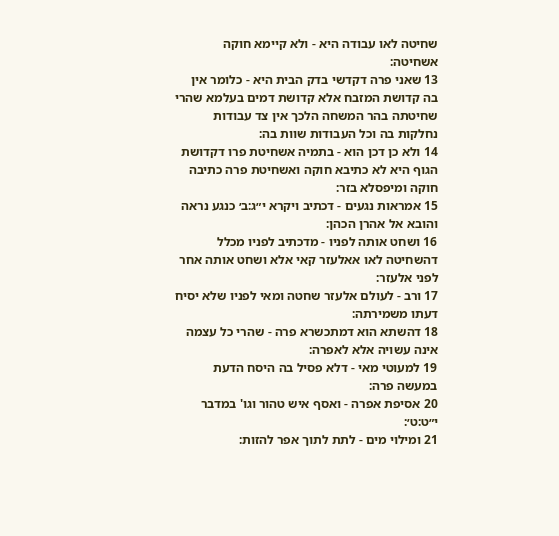שחיטה לאו עבודה היא - ולא קיימא חוקה אשחיטה:
13 שאני פרה דקדשי בדק הבית היא - כלומר אין בה קדושת המזבח אלא קדושת דמים בעלמא שהרי שחיטתה בהר המשחה הלכך אין צד עבודות נחלקות בה וכל העבודות שוות בה:
14 ולא כן דכן הוא - בתמיה אשחיטת פרו דקדושת הגוף היא לא כתיבא חוקה ואשחיטת פרה כתיבה חוקה ומיפסלא בזר:
15 אמראות נגעים - דכתיב ויקרא י״ג:ב׳ כנגע נראה והובא אל אהרן הכהן:
16 ושחט אותה לפניו - מדכתיב לפניו מכלל דהשחיטה לאו אאלעזר קאי אלא ושחט אותה אחר לפני אלעזר:
17 ורב - לעולם אלעזר שחטה ומאי לפניו שלא יסיח דעתו משמירתה:
18 דהשתא הוא דמתכשרא פרה - שהרי כל עצמה אינה עשויה אלא לאפרה:
19 למעוטי מאי - דלא פסיל בה היסח הדעת במעשה פרה:
20 אסיפת אפרה - ואסף איש טהור וגו' במדבר י״ט:ט׳:
21 ומילוי מים - לתת לתוך אפר להזות: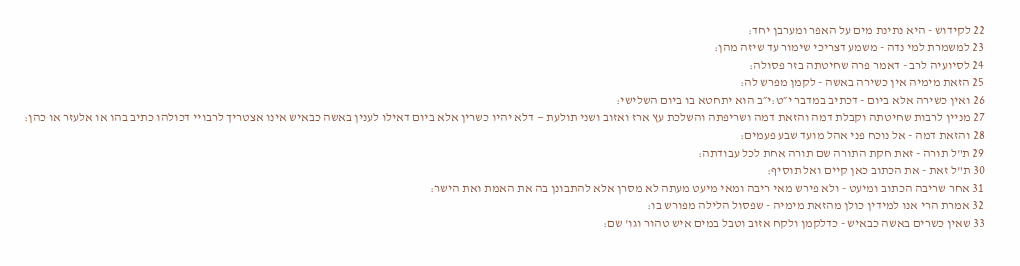22 לקידוש - היא נתינת מים על האפר ומערבן יחד:
23 למשמרת למי נדה - משמע דצריכי שימור עד שיזה מהן:
24 לסיועיה לרב - דאמר פרה שחיטתה בזר פסולה:
25 הזאת מימיה אין כשירה באשה - לקמן מפרש לה:
26 ואין כשירה אלא ביום - דכתיב במדבר י״ט:י״ב הוא יתחטא בו ביום השלישי:
27 מניין לרבות שחיטתה וקבלת דמה והזאת דמה ושריפתה והשלכת עץ ארז ואזוב ושני תולעת — דלא יהיו כשרין אלא ביום דאילו לענין באשה כבאיש אינו אצטריך לרבויי דכולהו כתיב בהו או אלעזר או כהן:
28 והזאת דמה - אל נוכח פני אהל מועד שבע פעמים:
29 ת"ל תורה - זאת חקת התורה שם תורה אחת לכל עבודתה:
30 ת"ל זאת - את הכתוב כאן קיים ואל תוסיף:
31 אחר שריבה הכתוב ומיעט - ולא פירש מאי ריבה ומאי מיעט מעתה לא מסרן אלא להתבונן בה את האמת ואת הישר:
32 אמרת הרי אנו למידין כולן מהזאת מימיה - שפסול הלילה מפורש בו:
33 שאין כשרים באשה כבאיש - כדלקמן ולקח אזוב וטבל במים איש טהור וגו' שם: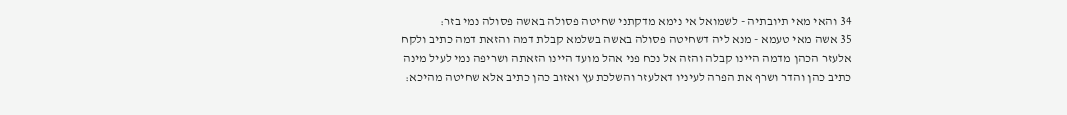34 והאי מאי תיובתיה - לשמואל אי נימא מדקתני שחיטה פסולה באשה פסולה נמי בזר:
35 אשה מאי טעמא - מנא ליה דשחיטה פסולה באשה בשלמא קבלת דמה והזאת דמה כתיב ולקח אלעזר הכהן מדמה היינו קבלה והזה אל נכח פני אהל מועד היינו הזאתה ושריפה נמי לעיל מינה כתיב כהן והדר ושרף את הפרה לעיניו דאלעזר והשלכת עץ ואזוב כהן כתיב אלא שחיטה מהיכא: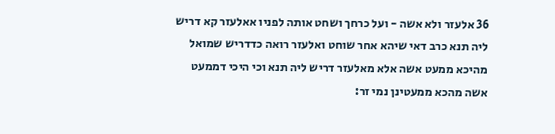36 אלעזר ולא אשה - ועל כרחך ושחט אותה לפניו אאלעזר קא דריש ליה תנא כרב דאי שיהא אחר שוחט ואלעזר רואה כדדריש שמואל מהיכא ממעט אשה אלא מאלעזר דריש ליה תנא וכי היכי דממעט אשה מהכא ממעטינן נמי זר: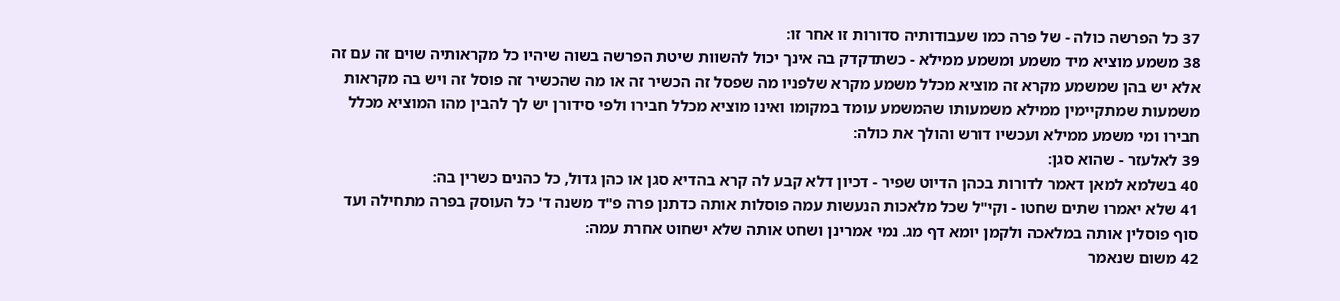37 כל הפרשה כולה - של פרה כמו שעבודותיה סדורות זו אחר זו:
38 משמע מוציא מיד משמע ומשמע ממילא - כשתדקדק בה אינך יכול להשוות שיטת הפרשה בשוה שיהיו כל מקראותיה שוים זה עם זה אלא יש בהן שמשמע מקרא זה מוציא מכלל משמע מקרא שלפניו מה שפסל זה הכשיר זה או מה שהכשיר זה פוסל זה ויש בה מקראות משמעות שמתקיימין ממילא משמעותו שהמשמע עומד במקומו ואינו מוציא מכלל חבירו ולפי סידורן יש לך להבין מהו המוציא מכלל חבירו ומי משמע ממילא ועכשיו דורש והולך את כולה:
39 לאלעזר - שהוא סגן:
40 בשלמא למאן דאמר לדורות בכהן הדיוט שפיר - דכיון דלא קבע לה קרא בהדיא סגן או כהן גדול, כל כהנים כשרין בה:
41 שלא יאמרו שתים שחטו - וקי"ל שכל מלאכות הנעשות עמה פוסלות אותה כדתנן פרה פ"ד משנה ד' כל העוסק בפרה מתחילה ועד סוף פוסלין אותה במלאכה ולקמן יומא דף מג. נמי אמרינן ושחט אותה שלא ישחוט אחרת עמה:
42 משום שנאמר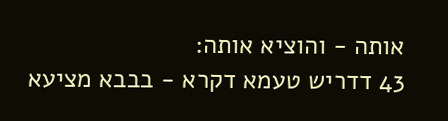אותה - והוציא אותה:
43 דדריש טעמא דקרא - בבבא מציעא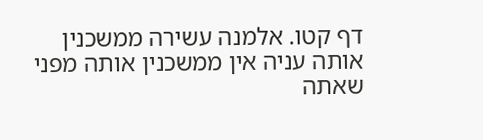דף קטו. אלמנה עשירה ממשכנין אותה עניה אין ממשכנין אותה מפני שאתה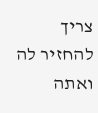צריך להחזיר לה ואתה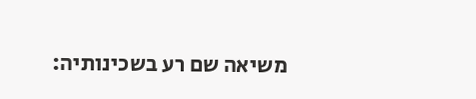משיאה שם רע בשכינותיה: